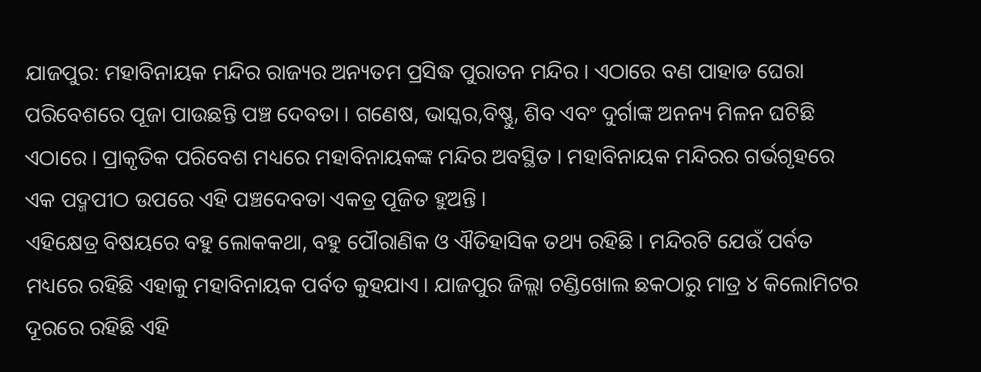ଯାଜପୁର: ମହାବିନାୟକ ମନ୍ଦିର ରାଜ୍ୟର ଅନ୍ୟତମ ପ୍ରସିଦ୍ଧ ପୁରାତନ ମନ୍ଦିର । ଏଠାରେ ବଣ ପାହାଡ ଘେରା ପରିବେଶରେ ପୂଜା ପାଉଛନ୍ତି ପଞ୍ଚ ଦେବତା । ଗଣେଷ, ଭାସ୍କର,ବିଷ୍ଣୁ, ଶିବ ଏବଂ ଦୁର୍ଗାଙ୍କ ଅନନ୍ୟ ମିଳନ ଘଟିଛି ଏଠାରେ । ପ୍ରାକୃତିକ ପରିବେଶ ମଧ୍ୟରେ ମହାବିନାୟକଙ୍କ ମନ୍ଦିର ଅବସ୍ଥିତ । ମହାବିନାୟକ ମନ୍ଦିରର ଗର୍ଭଗୃହରେ ଏକ ପଦ୍ମପୀଠ ଉପରେ ଏହି ପଞ୍ଚଦେବତା ଏକତ୍ର ପୂଜିତ ହୁଅନ୍ତି।
ଏହିକ୍ଷେତ୍ର ବିଷୟରେ ବହୁ ଲୋକକଥା, ବହୁ ପୌରାଣିକ ଓ ଐତିହାସିକ ତଥ୍ୟ ରହିଛି । ମନ୍ଦିରଟି ଯେଉଁ ପର୍ବତ ମଧ୍ୟରେ ରହିଛି ଏହାକୁ ମହାବିନାୟକ ପର୍ବତ କୁହଯାଏ। ଯାଜପୁର ଜିଲ୍ଲା ଚଣ୍ଡିଖୋଲ ଛକଠାରୁ ମାତ୍ର ୪ କିଲୋମିଟର ଦୂରରେ ରହିଛି ଏହି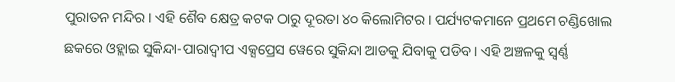ପୁରାତନ ମନ୍ଦିର। ଏହି ଶୈବ କ୍ଷେତ୍ର କଟକ ଠାରୁ ଦୂରତା ୪୦ କିଲୋମିଟର । ପର୍ଯ୍ୟଟକମାନେ ପ୍ରଥମେ ଚଣ୍ଡିଖୋଲ ଛକରେ ଓହ୍ଲାଇ ସୁକିନ୍ଦା-ପାରାଦ୍ୱୀପ ଏକ୍ସପ୍ରେସ ୱେରେ ସୁକିନ୍ଦା ଆଡକୁ ଯିବାକୁ ପଡିବ। ଏହି ଅଞ୍ଚଳକୁ ସ୍ୱର୍ଣ୍ଣ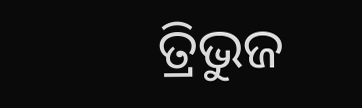ତ୍ରିଭୁଜ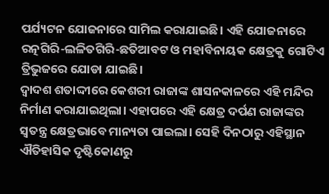ପର୍ଯ୍ୟଟନ ଯୋଜନାରେ ସାମିଲ କରାଯାଇଛି। ଏହି ଯୋଜନାରେ ରତ୍ନଗିରି-ଲଳିତଗିରି-ଛତିଆବଟ ଓ ମହାବିନାୟକ କ୍ଷେତ୍ରକୁ ଗୋଟିଏ ତ୍ରିଭୁଜରେ ଯୋଡା ଯାଇଛି।
ଦ୍ୱାଦଶ ଶତାଦ୍ଦୀରେ କେଶରୀ ରାଜାଙ୍କ ଶାସନକାଳରେ ଏହି ମନ୍ଦିର ନିର୍ମାଣ କରାଯାଇଥିଲା। ଏହାପରେ ଏହି କ୍ଷେତ୍ର ଦର୍ପଣ ରାଜାଙ୍କର ସ୍ୱତନ୍ତ୍ର କ୍ଷେତ୍ରଭାବେ ମାନ୍ୟତା ପାଇଲା। ସେହି ଦିନଠାରୁ ଏହିସ୍ଥାନ ଐତିହାସିକ ଦୃଷ୍ଟିକୋଣରୁ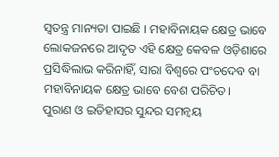ସ୍ୱତନ୍ତ୍ର ମାନ୍ୟତା ପାଇଛି । ମହାବିନାୟକ କ୍ଷେତ୍ର ଭାବେ ଲୋକଜନରେ ଆଦୃତ ଏହି କ୍ଷେତ୍ର କେବଳ ଓଡ଼ିଶାରେ ପ୍ରସିଦ୍ଧିଲାଭ କରିନାହିଁ, ସାରା ବିଶ୍ୱରେ ପଂଚଦେବ ବା ମହାବିନାୟକ କ୍ଷେତ୍ର ଭାବେ ବେଶ ପରିଚିତ।
ପୁରାଣ ଓ ଇତିହାସର ସୁନ୍ଦର ସମନ୍ୱୟ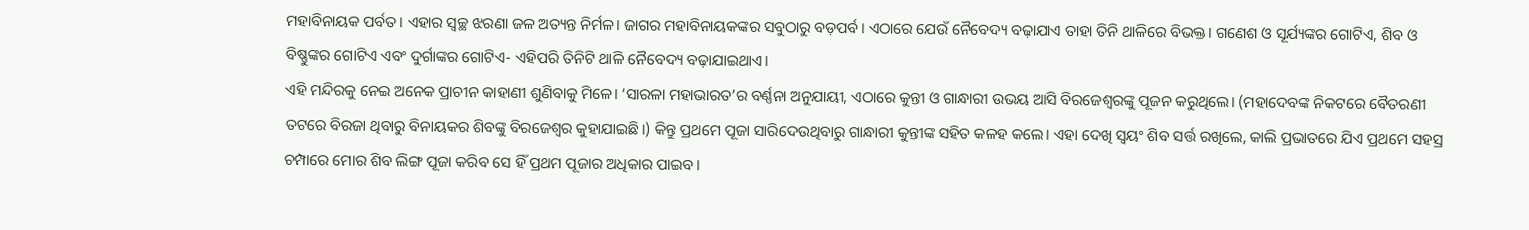ମହାବିନାୟକ ପର୍ବତ। ଏହାର ସ୍ୱଚ୍ଛ ଝରଣା ଜଳ ଅତ୍ୟନ୍ତ ନିର୍ମଳ। ଜାଗର ମହାବିନାୟକଙ୍କର ସବୁଠାରୁ ବଡ଼ପର୍ବ। ଏଠାରେ ଯେଉଁ ନୈବେଦ୍ୟ ବଢ଼ାଯାଏ ତାହା ତିନି ଥାଳିରେ ବିଭକ୍ତ। ଗଣେଶ ଓ ସୂର୍ଯ୍ୟଙ୍କର ଗୋଟିଏ, ଶିବ ଓ ବିଷ୍ଣୁଙ୍କର ଗୋଟିଏ ଏବଂ ଦୁର୍ଗାଙ୍କର ଗୋଟିଏ- ଏହିପରି ତିନିଟି ଥାଳି ନୈବେଦ୍ୟ ବଢ଼ାଯାଇଥାଏ।
ଏହି ମନ୍ଦିରକୁ ନେଇ ଅନେକ ପ୍ରାଚୀନ କାହାଣୀ ଶୁଣିବାକୁ ମିଳେ। ‘ସାରଳା ମହାଭାରତ’ର ବର୍ଣ୍ଣନା ଅନୁଯାୟୀ, ଏଠାରେ କୁନ୍ତୀ ଓ ଗାନ୍ଧାରୀ ଉଭୟ ଆସି ବିରଜେଶ୍ୱରଙ୍କୁ ପୂଜନ କରୁଥିଲେ। (ମହାଦେବଙ୍କ ନିକଟରେ ବୈତରଣୀ ତଟରେ ବିରଜା ଥିବାରୁ ବିନାୟକର ଶିବଙ୍କୁ ବିରଜେଶ୍ୱର କୁହାଯାଇଛି।) କିନ୍ତୁ ପ୍ରଥମେ ପୂଜା ସାରିଦେଉଥିବାରୁ ଗାନ୍ଧାରୀ କୁନ୍ତୀଙ୍କ ସହିତ କଳହ କଲେ। ଏହା ଦେଖି ସ୍ୱୟଂ ଶିବ ସର୍ତ୍ତ ରଖିଲେ, କାଲି ପ୍ରଭାତରେ ଯିଏ ପ୍ରଥମେ ସହସ୍ର ଚମ୍ପାରେ ମୋର ଶିବ ଲିଙ୍ଗ ପୂଜା କରିବ ସେ ହିଁ ପ୍ରଥମ ପୂଜାର ଅଧିକାର ପାଇବ।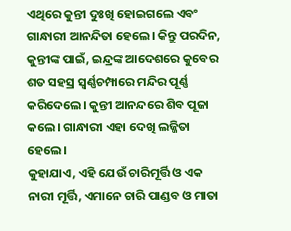ଏଥିରେ କୁନ୍ତୀ ଦୁଃଖି ହୋଇଗଲେ ଏବଂ ଗାନ୍ଧାରୀ ଆନନ୍ଦିତା ହେଲେ। କିନ୍ତୁ ପରଦିନ, କୁନ୍ତୀଙ୍କ ପାଇଁ, ଇନ୍ଦ୍ରଙ୍କ ଆଦେଶରେ କୁବେର ଶତ ସହସ୍ର ସ୍ୱର୍ଣ୍ଣଚମ୍ପାରେ ମନ୍ଦିର ପୂର୍ଣ୍ଣ କରିଦେଲେ। କୁନ୍ତୀ ଆନନ୍ଦରେ ଶିବ ପୂଜା କଲେ। ଗାନ୍ଧାରୀ ଏହା ଦେଖି ଲଜ୍ଜିତା ହେଲେ।
କୁହାଯାଏ, ଏହି ଯେଉଁ ଚାରିମୂର୍ତ୍ତି ଓ ଏକ ନାରୀ ମୂର୍ତ୍ତି, ଏମାନେ ଚାରି ପାଣ୍ଡବ ଓ ମାତା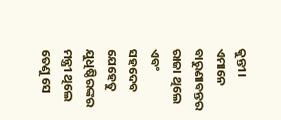କୁନ୍ତୀ। ଏମାନେ ବାରୁଣାବନ୍ତର ରାଜା ଥିଲେ ଏବଂ ସହଦେବ ଯେହେତୁ ଯୁଧିଷ୍ଠିରଙ୍କର ମନ୍ତ୍ରୀ ଥିଲେ ତେଣୁ ସେ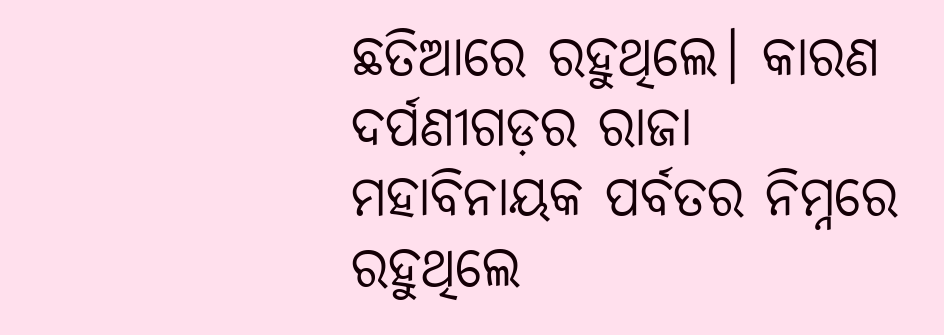ଛତିଆରେ ରହୁଥିଲେ। କାରଣ ଦର୍ପଣୀଗଡ଼ର ରାଜା ମହାବିନାୟକ ପର୍ବତର ନିମ୍ନରେ ରହୁଥିଲେ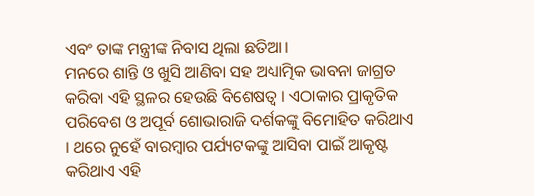ଏବଂ ତାଙ୍କ ମନ୍ତ୍ରୀଙ୍କ ନିବାସ ଥିଲା ଛତିଆ।
ମନରେ ଶାନ୍ତି ଓ ଖୁସି ଆଣିବା ସହ ଅଧ୍ୟାତ୍ମିକ ଭାବନା ଜାଗ୍ରତ କରିବା ଏହି ସ୍ଥଳର ହେଉଛି ବିଶେଷତ୍ୱ । ଏଠାକାର ପ୍ରାକୃତିକ ପରିବେଶ ଓ ଅପୂର୍ବ ଶୋଭାରାଜି ଦର୍ଶକଙ୍କୁ ବିମୋହିତ କରିଥାଏ । ଥରେ ନୁହେଁ ବାରମ୍ବାର ପର୍ଯ୍ୟଟକଙ୍କୁ ଆସିବା ପାଇଁ ଆକୃଷ୍ଟ କରିଥାଏ ଏହି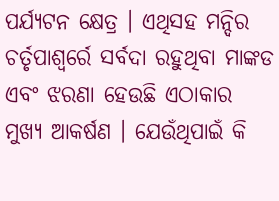ପର୍ଯ୍ୟଟନ କ୍ଷେତ୍ର । ଏଥିସହ ମନ୍ଦିର ଚର୍ତୃପାଶ୍ୱର୍ରେ ସର୍ବଦା ରହୁଥିବା ମାଙ୍କଡ ଏବଂ ଝରଣା ହେଉଛି ଏଠାକାର ମୁଖ୍ୟ ଆକର୍ଷଣ । ଯେଉଁଥିପାଇଁ କି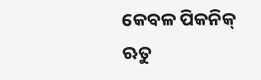କେବଳ ପିକନିକ୍ ଋତୁ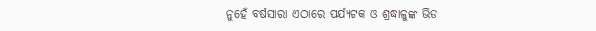ନୁହେଁ ବର୍ଷସାରା ଏଠାରେ ପର୍ଯ୍ୟଟକ ଓ ଶ୍ରଦ୍ଧାଳୁଙ୍କ ଭିଡ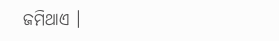ଜମିଥାଏ ।